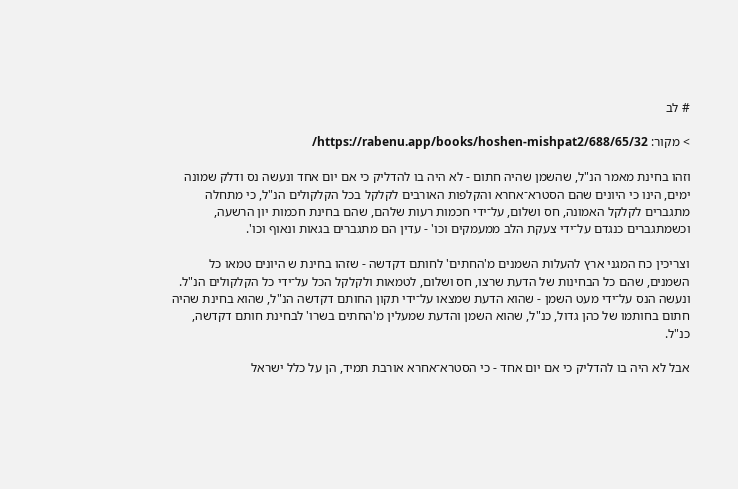# לב

> מקור: https://rabenu.app/books/hoshen-mishpat2/688/65/32/

וזהו בחינת מאמר הנ"ל, שהשמן שהיה חתום - לא היה בו להדליק כי אם יום אחד ונעשה נס ודלק שמונה ימים, הינו כי היונים שהם הסטרא־אחרא והקלפות האורבים לקלקל בכל הקלקולים הנ"ל, כי מתחלה מתגברים לקלקל האמונה, חס ושלום, על־ידי חכמות רעות שלהם, שהם בחינת חכמות יון הרשעה, וכשמתגברים כנגדם על־ידי צעקת הלב ממעמקים וכו' - עדין הם מתגברים בגאות ונאוף וכו'.

וצריכין כח המגני ארץ להעלות השמנים מ'החתים' לחותם דקדשה - שזהו בחינת ש היונים טמאו כל השמנים, שהם כל הבחינות של הדעת שרצו, חס ושלום, לטמאות ולקלקל הכל על־ידי כל הקלקולים הנ"ל. ונעשה הנס על־ידי מעט השמן - שהוא הדעת שמצאו על־ידי תקון החותם דקדשה הנ"ל, שהוא בחינת שהיה חתום בחותמו של כהן גדול, כנ"ל, שהוא השמן והדעת שמעלין מ'החתים בשרו' לבחינת חותם דקדשה, כנ"ל.

אבל לא היה בו להדליק כי אם יום אחד - כי הסטרא־אחרא אורבת תמיד, הן על כלל ישראל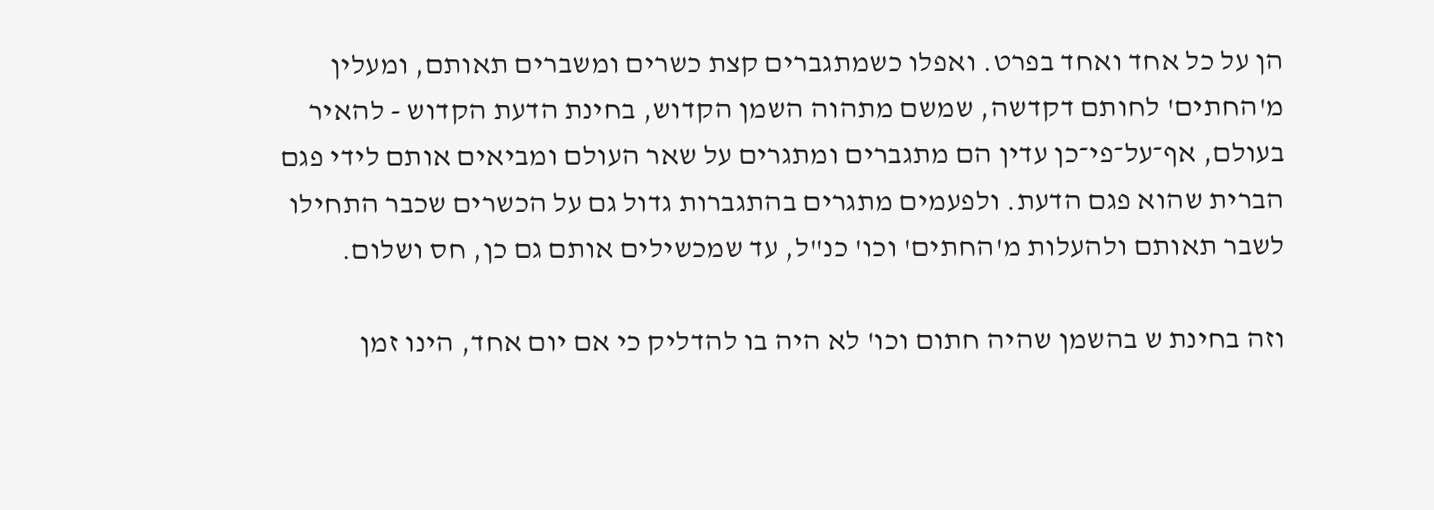הן על כל אחד ואחד בפרט. ואפלו כשמתגברים קצת כשרים ומשברים תאותם, ומעלין מ'החתים' לחותם דקדשה, שמשם מתהוה השמן הקדוש, בחינת הדעת הקדוש - להאיר בעולם, אף־על־פי־כן עדין הם מתגברים ומתגרים על שאר העולם ומביאים אותם לידי פגם הברית שהוא פגם הדעת. ולפעמים מתגרים בהתגברות גדול גם על הכשרים שכבר התחילו לשבר תאותם ולהעלות מ'החתים' וכו' כנ"ל, עד שמכשילים אותם גם כן, חס ושלום.

וזה בחינת ש בהשמן שהיה חתום וכו' לא היה בו להדליק כי אם יום אחד, הינו זמן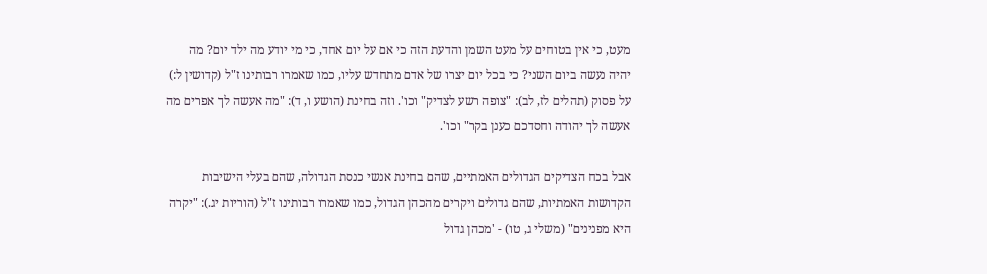מעט, כי אין בטוחים על מעט השמן והדעת הזה כי אם על יום אחד, כי מי יודע מה ילד יום? מה יהיה נעשה ביום השני? כי בכל יום יצרו של אדם מתחדש עליו, כמו שאמרו רבותינו ז"ל (קדושין ל:) על פסוק (תהלים לז, לב): "צופה רשע לצדיק" וכו'. וזה בחינת (הושע ו, ד): "מה אעשה לך אפרים מה אעשה לך יהודה וחסדכם כענן בקר" וכו'.

אבל בכח הצדיקים הגדולים האמתיים, שהם בחינת אנשי כנסת הגדולה, שהם בעלי הישיבות הקדושות האמתיות, שהם גדולים ויקרים מהכהן הגדול, כמו שאמרו רבותינו ז"ל (הוריות יג.): "יקרה היא מפנינים" (משלי ג, טו) - 'מכהן גדול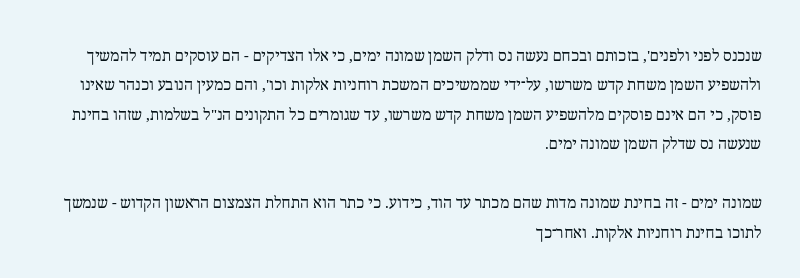שנכנס לפני ולפנים', בזכותם ובכחם נעשה נס ודלק השמן שמונה ימים, כי אלו הצדיקים - הם עוסקים תמיד להמשיך ולהשפיע השמן משחת קדש משרשו, על־ידי שממשיכים המשכת רוחניות אלקות וכו', והם כמעין הנובע וכנהר שאינו פוסק, כי הם אינם פוסקים מלהשפיע השמן משחת קדש משרשו, עד שגומרים כל התקונים הנ"ל בשלמות, שזהו בחינת שנעשה נס שדלק השמן שמונה ימים.

שמונה ימים - זה בחינת שמונה מדות שהם מכתר עד הוד, כידוע. כי כתר הוא התחלת הצמצום הראשון הקדוש - שנמשך לתוכו בחינת רוחניות אלקות. ואחר־כך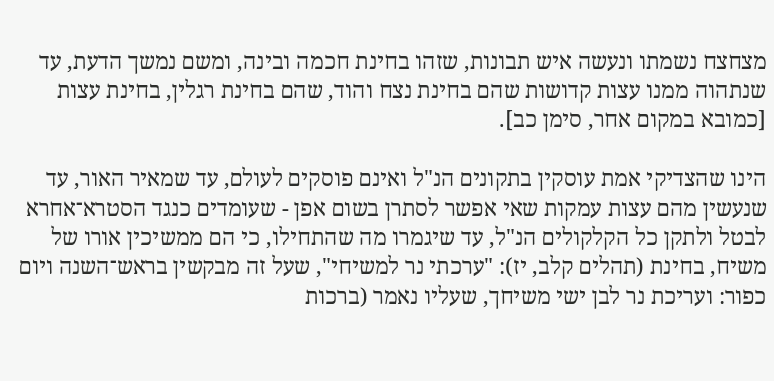מצחצח נשמתו ונעשה איש תבונות, שזהו בחינת חכמה ובינה, ומשם נמשך הדעת, עד שנתהוה ממנו עצות קדושות שהם בחינת נצח והוד, שהם בחינת רגלין, בחינת עצות [כמובא במקום אחר, סימן כב].

הינו שהצדיקי אמת עוסקין בתקונים הנ"ל ואינם פוסקים לעולם, עד שמאיר האור, עד שנעשין מהם עצות עמקות שאי אפשר לסתרן בשום אפן - שעומדים כנגד הסטרא־אחרא לבטל ולתקן כל הקלקולים הנ"ל, עד שיגמרו מה שהתחילו, כי הם ממשיכין אורו של משיח, בחינת (תהלים קלב, יז): "ערכתי נר למשיחי", שעל זה מבקשין בראש־השנה ויום כפור: ועריכת נר לבן ישי משיחך, שעליו נאמר (ברכות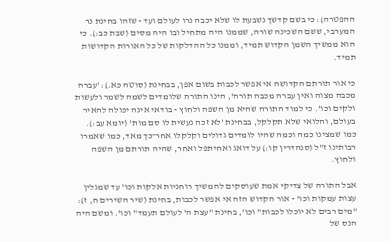ההפטרה): כי בשם קדשך נשבעת לו שלא יכבה נרו לעולם ועד - שזהו בחינת נר המערבי, ששם השכינה שורה, שממנו היה מתחיל ובו היה מסים (שבת כב:). כי הוא ממשיך השמן הקדוש תמיד, וממנו כל ההדלקות של כל האורות הקדושות תמיד.

כי אור תורתם הקדושה אי אפשר לכבות בשום אפן, בבחינת (סוטה כא.): 'עברה מכבה מצוה ואין עברה מכבה תורה', הינו התורה שלומדים לשמה לשמר ולעשות ולקים וכו'. כי למוד התורה שהיא מן השפה ולחוץ - בודאי אינה יכולה להאיר בעולם, והלואי שלא תקלקל, בבחינת 'לא זכה נעשית לו סם מות' (יומא עב:). כמו שמצינו כמה וכמה שהיו לומדים גדולים וקלקלו אחר־כך מאד, כמו שאמרו רבותינו ז"ל (סנהדרין קו:) על דואג ואחיתפל ואחר, שהיה תורתם מן השפה ולחוץ.

אבל התורה של צדיקי אמת שעוסקים להמשיך רוחניות אלקות וכו' עד שמגלין עצות עמקות וכו' - אור הקדוש הזה אי אפשר לכבות, בחינת (שיר השירים ח, ז): "מים רבים לא יוכלו לכבות" וכו', בחינת "עצת ה' לעולם תעמד" וכו'. ומשם היה הנס של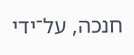חנכה, על־ידי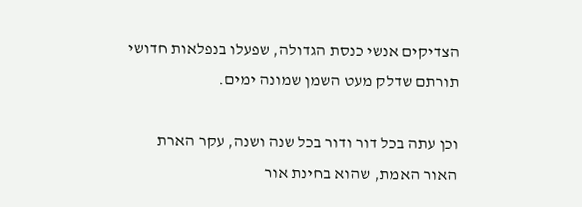הצדיקים אנשי כנסת הגדולה, שפעלו בנפלאות חדושי תורתם שדלק מעט השמן שמונה ימים.

וכן עתה בכל דור ודור בכל שנה ושנה, עקר הארת האור האמת, שהוא בחינת אור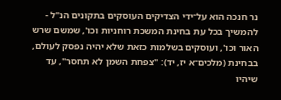נר חנכה הוא על־ידי הצדיקים העוסקים בתקונים הנ"ל - להמשיך בכל עת בחינת המשכת רוחניות וכו', שמשם שרש האור וכו', ועוסקים בשלמות כזאת שלא יהיה נפסק לעולם, בבחינת (מלכים־א יז, יד): "צפחת השמן לא תחסר", עד שיהיו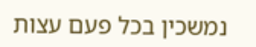נמשכין בכל פעם עצות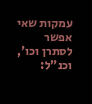עמקות שאי אפשר לסתרן וכו', וכנ"ל: